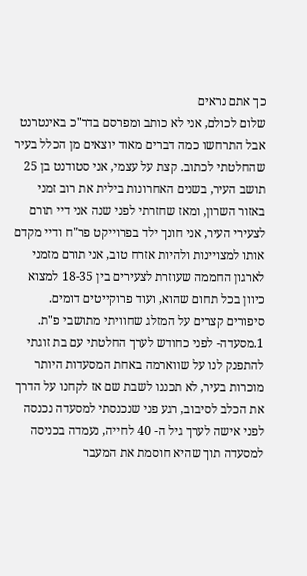כך אתם נראים
שלום לכולם, אני לא כותב ומפרסם בדר"כ באינטרנט אבל התרחשו כמה דברים מאוד יוצאים מן הכלל בעיר שהחלטתי לכתוב. קצת על עצמי, אני סטודנט בן 25 תושב העיר, בשנים האחרונות בילית את רוב זמני באזור השרון, ומאז שחזרתי לפני שנה אני דיי תורם לצעירי העיר, אני חונך ילד בפרוייקט פר"ח ודיי מקדם אותו למצויינות ולהיות אזרח טוב, אני תורם מזמני לארגון החממה שעוזרת לצעירים בין 18-35 למצוא כיוון בכל תחום שהוא, ועוד פרוקייטים דומים. סיפורים קצרים על המזלג שחוויתי מתושבי פ"ת. 1.מסעדה- לפני כחודש לערך החלטתי עם בת זוגתי להתפנק לנו על שווארמה באחת המסעדות היותר מוכרות בעיר, לא תכננו לשבת שם אז לקחנו על הדרך את הכלב לסיבוב, רגע פני שנכנסתי למסעדה נכנסה לפני אישה לערך גיל ה- 40 לחייה, נעמדה בכניסה למסעדה תוך שהיא חוסמת את המעבר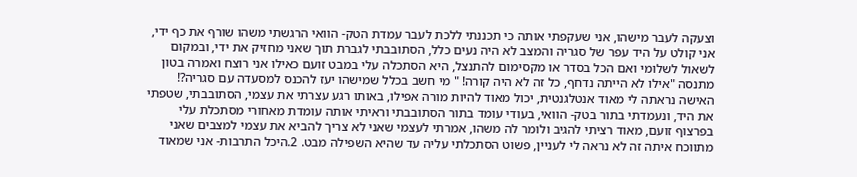וצעקה לעבר מישהו, אני שעקפתי אותה כי תכננתי ללכת לעבר עמדת הטק- הוואי הרגשתי משהו שורף את כף ידי, אני קולט על היד עפר של סגריה והמצב לא היה נעים כלל, הסתובבתי לגברת תוך שאני מחזיק את ידי, ובמקום לשאול לשלומי ואם הכל בסדר או מקסימום להתנצל, היא הסתכלה עלי במבט זועם כאילו אני רוצח ואמרה בטון מתנסה "אילו לא הייתה נדחף, כל זה לא היה קורה! " מי חשב בכלל שמישהו יעז להכנס למסעדה עם סגריה?! האישה נראתה לי מאוד אנטלגנטית, יכול מאוד להיות מורה אפילו, באותו רגע עצרתי את עצמי, הסתובבתי, שטפתי את היד, ונעמדתי בתור בטק- הוואי, בעודי עומד בתור הסתובבתי וראיתי אותה עומדת מאחורי מסתכלת עלי בפרצוף זועם, מאוד רציתי להגיב ולומר לה משהו, אמרתי לעצמי שאני לא צריך להביא את עצמי למצבים שאני מתווכח איתה זה לא נראה לי לעניין, פשוט הסתכלתי עליה עד שהיא השפילה מבט. 2.היכל התרבות- אני שמאוד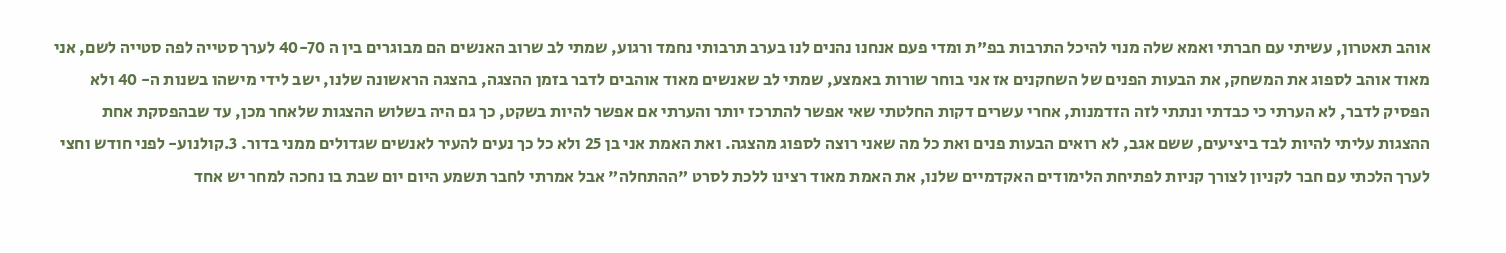אוהב תאטרון, עשיתי עם חברתי ואמא שלה מנוי להיכל התרבות בפ"ת ומדי פעם אנחנו נהנים לנו בערב תרבותי נחמד ורגוע, שמתי לב שרוב האנשים הם מבוגרים בין ה 40-70 לערך סטייה לפה סטייה לשם, אני מאוד אוהב לספוג את המשחק, את הבעות הפנים של השחקנים אז אני בוחר שורות באמצע, שמתי לב שאנשים מאוד אוהבים לדבר בזמן ההצגה, בהצגה הראשונה שלנו, ישב לידי מישהו בשנות ה- 40 ולא הפסיק לדבר, לא הערתי כי כבדתי ונתתי לזה הזדמנות, אחרי עשרים דקות החלטתי שאי אפשר להתרכז יותר והערתי אם אפשר להיות בשקט, כך גם היה בשלוש ההצגות שלאחר מכן, עד שבהפסקת אחת ההצגות עליתי להיות לבד ביציעים, ששם אגב, לא רואים הבעות פנים ואת כל מה שאני רוצה לספוג מהצגה. ואת האמת אני בן 25 ולא כל כך נעים להעיר לאנשים שגדולים ממני בדור. 3.קולנוע- לפני חודש וחצי לערך הלכתי עם חבר לקניון לצורך קניות לפתיחת הלימודים האקדמיים שלנו, את האמת מאוד רצינו ללכת לסרט "ההתחלה" אבל אמרתי לחבר תשמע היום יום שבת בו נחכה למחר יש אחד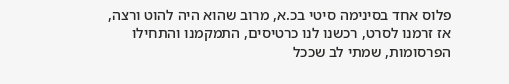פלוס אחד בסינימה סיטי בכ.א, מרוב שהוא היה להוט ורצה, אז זרמנו לסרט, רכשנו לנו כרטיסים, התמקמנו והתחילו הפרסומות, שמתי לב שככל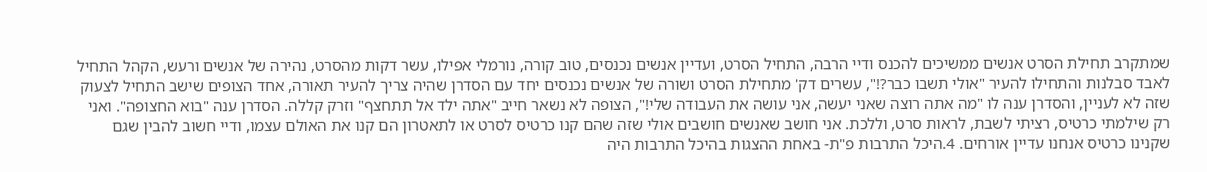שמתקרב תחילת הסרט אנשים ממשיכים להכנס ודיי הרבה, התחיל הסרט, ועדיין אנשים נכנסים, טוב קורה, נורמלי אפילו, עשר דקות מהסרט, נהירה של אנשים ורעש, הקהל התחיל לאבד סבלנות והתחילו להעיר "אולי תשבו כבר?!", עשרים דק' מתחילת הסרט ושורה של אנשים נכנסים יחד עם הסדרן שהיה צריך להעיר תאורה, אחד הצופים שישב התחיל לצעוק שזה לא לעניין, והסדרן ענה לו "מה אתה רוצה שאני יעשה, אני עושה את העבודה שלי!", הצופה לא נשאר חייב "אתה ילד אל תתחצף" וזרק קללה. הסדרן ענה "בוא החצופה". ואני רק שילמתי כרטיס, רציתי לשבת, לראות סרט, וללכת. אני חושב שאנשים חושבים אולי שזה שהם קנו כרטיס לסרט או לתאטרון הם קנו את האולם עצמו, ודיי חשוב להבין שגם שקנינו כרטיס אנחנו עדיין אורחים. 4.היכל התרבות פ"ת- באחת ההצגות בהיכל התרבות היה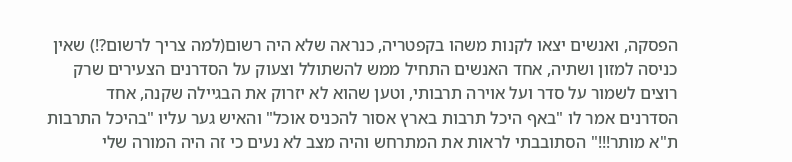הפסקה, ואנשים יצאו לקנות משהו בקפטריה, כנראה שלא היה רשום(למה צריך לרשום?!) שאין כניסה למזון ושתיה, אחד האנשים התחיל ממש להשתולל וצעוק על הסדרנים הצעירים שרק רוצים לשמור על סדר ועל אוירה תרבותי, וטען שהוא לא יזרוק את הבגיילה שקנה, אחד הסדרנים אמר לו "באף היכל תרבות בארץ אסור להכניס אוכל" והאיש גער עליו "בהיכל התרבות ת"א מותר!!!" הסתובבתי לראות את המתרחש והיה מצב לא נעים כי זה היה המורה שלי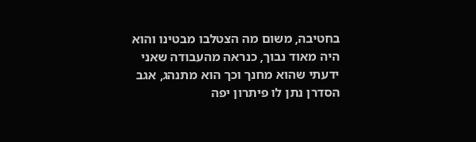בחטיבה, משום מה הצטלבו מבטינו והוא היה מאוד נבוך, כנראה מהעבודה שאני ידעתי שהוא מחנך וכך הוא מתנהג, אגב הסדרן נתן לו פיתרון יפה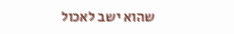שהוא ישב לאכול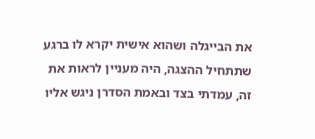את הבייגלה ושהוא אישית יקרא לו ברגע שתתחיל ההצגה, היה מעניין לראות את זה, עמדתי בצד ובאמת הסדרן ניגש אליו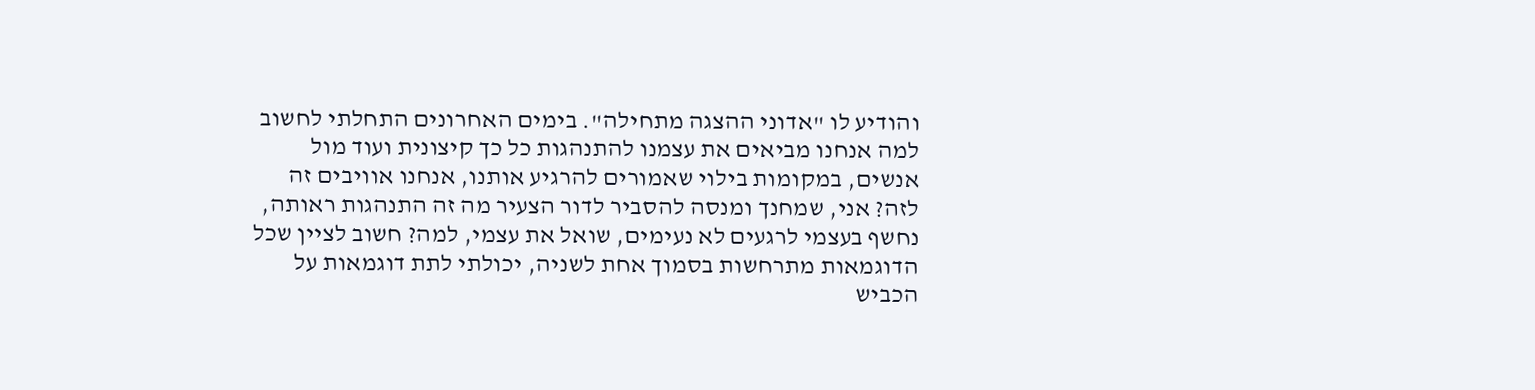והודיע לו "אדוני ההצגה מתחילה". בימים האחרונים התחלתי לחשוב למה אנחנו מביאים את עצמנו להתנהגות כל כך קיצונית ועוד מול אנשים, במקומות בילוי שאמורים להרגיע אותנו, אנחנו אוויבים זה לזה? אני, שמחנך ומנסה להסביר לדור הצעיר מה זה התנהגות ראותה, נחשף בעצמי לרגעים לא נעימים, שואל את עצמי, למה? חשוב לציין שכל הדוגמאות מתרחשות בסמוך אחת לשניה, יכולתי לתת דוגמאות על הכביש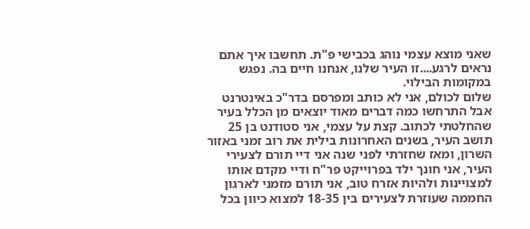שאני מוצא עצמי נוהג בכבישי פ"ת. תחשבו איך אתם נראים לרגע....זו העיר שלנו, אנחנו חיים בה. נפגש במקומות הבילוי.
שלום לכולם, אני לא כותב ומפרסם בדר"כ באינטרנט אבל התרחשו כמה דברים מאוד יוצאים מן הכלל בעיר שהחלטתי לכתוב. קצת על עצמי, אני סטודנט בן 25 תושב העיר, בשנים האחרונות בילית את רוב זמני באזור השרון, ומאז שחזרתי לפני שנה אני דיי תורם לצעירי העיר, אני חונך ילד בפרוייקט פר"ח ודיי מקדם אותו למצויינות ולהיות אזרח טוב, אני תורם מזמני לארגון החממה שעוזרת לצעירים בין 18-35 למצוא כיוון בכל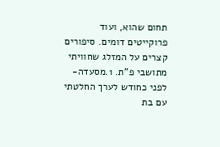תחום שהוא, ועוד פרוקייטים דומים. סיפורים קצרים על המזלג שחוויתי מתושבי פ"ת. 1.מסעדה- לפני כחודש לערך החלטתי עם בת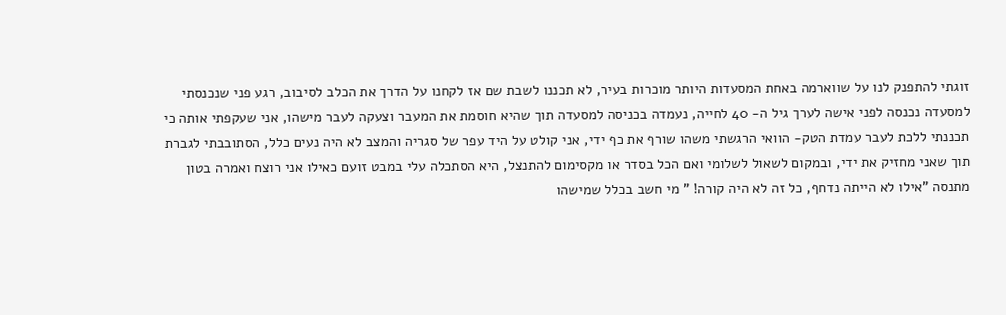זוגתי להתפנק לנו על שווארמה באחת המסעדות היותר מוכרות בעיר, לא תכננו לשבת שם אז לקחנו על הדרך את הכלב לסיבוב, רגע פני שנכנסתי למסעדה נכנסה לפני אישה לערך גיל ה- 40 לחייה, נעמדה בכניסה למסעדה תוך שהיא חוסמת את המעבר וצעקה לעבר מישהו, אני שעקפתי אותה כי תכננתי ללכת לעבר עמדת הטק- הוואי הרגשתי משהו שורף את כף ידי, אני קולט על היד עפר של סגריה והמצב לא היה נעים כלל, הסתובבתי לגברת תוך שאני מחזיק את ידי, ובמקום לשאול לשלומי ואם הכל בסדר או מקסימום להתנצל, היא הסתכלה עלי במבט זועם כאילו אני רוצח ואמרה בטון מתנסה "אילו לא הייתה נדחף, כל זה לא היה קורה! " מי חשב בכלל שמישהו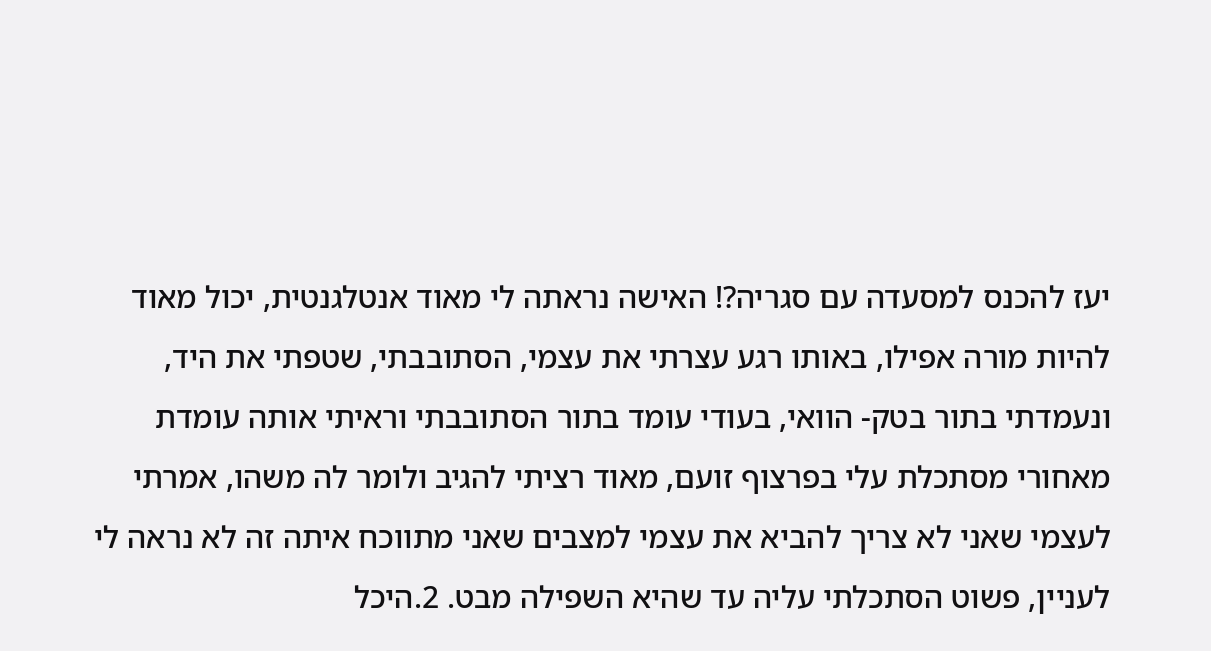יעז להכנס למסעדה עם סגריה?! האישה נראתה לי מאוד אנטלגנטית, יכול מאוד להיות מורה אפילו, באותו רגע עצרתי את עצמי, הסתובבתי, שטפתי את היד, ונעמדתי בתור בטק- הוואי, בעודי עומד בתור הסתובבתי וראיתי אותה עומדת מאחורי מסתכלת עלי בפרצוף זועם, מאוד רציתי להגיב ולומר לה משהו, אמרתי לעצמי שאני לא צריך להביא את עצמי למצבים שאני מתווכח איתה זה לא נראה לי לעניין, פשוט הסתכלתי עליה עד שהיא השפילה מבט. 2.היכל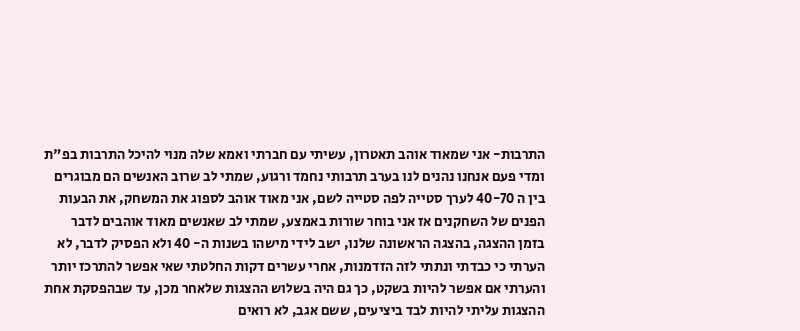התרבות- אני שמאוד אוהב תאטרון, עשיתי עם חברתי ואמא שלה מנוי להיכל התרבות בפ"ת ומדי פעם אנחנו נהנים לנו בערב תרבותי נחמד ורגוע, שמתי לב שרוב האנשים הם מבוגרים בין ה 40-70 לערך סטייה לפה סטייה לשם, אני מאוד אוהב לספוג את המשחק, את הבעות הפנים של השחקנים אז אני בוחר שורות באמצע, שמתי לב שאנשים מאוד אוהבים לדבר בזמן ההצגה, בהצגה הראשונה שלנו, ישב לידי מישהו בשנות ה- 40 ולא הפסיק לדבר, לא הערתי כי כבדתי ונתתי לזה הזדמנות, אחרי עשרים דקות החלטתי שאי אפשר להתרכז יותר והערתי אם אפשר להיות בשקט, כך גם היה בשלוש ההצגות שלאחר מכן, עד שבהפסקת אחת ההצגות עליתי להיות לבד ביציעים, ששם אגב, לא רואים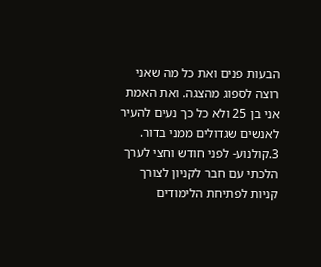הבעות פנים ואת כל מה שאני רוצה לספוג מהצגה. ואת האמת אני בן 25 ולא כל כך נעים להעיר לאנשים שגדולים ממני בדור. 3.קולנוע- לפני חודש וחצי לערך הלכתי עם חבר לקניון לצורך קניות לפתיחת הלימודים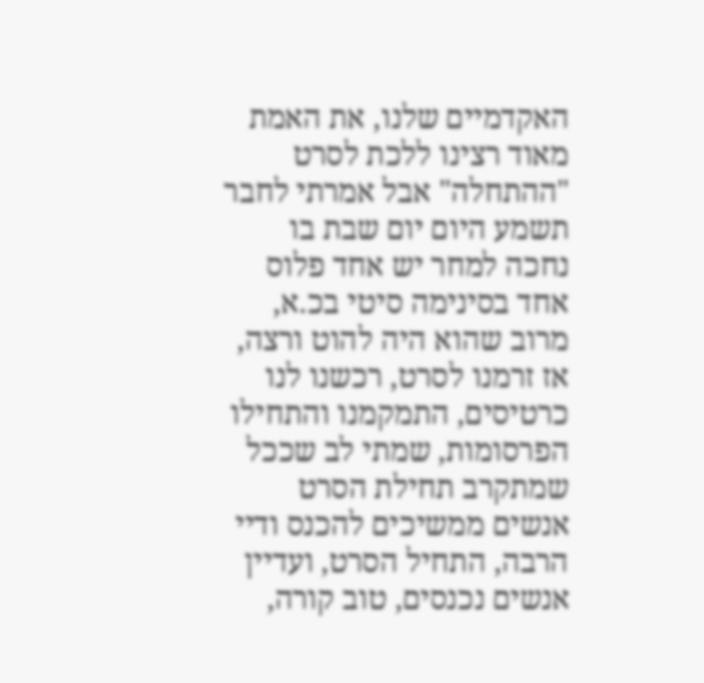האקדמיים שלנו, את האמת מאוד רצינו ללכת לסרט "ההתחלה" אבל אמרתי לחבר תשמע היום יום שבת בו נחכה למחר יש אחד פלוס אחד בסינימה סיטי בכ.א, מרוב שהוא היה להוט ורצה, אז זרמנו לסרט, רכשנו לנו כרטיסים, התמקמנו והתחילו הפרסומות, שמתי לב שככל שמתקרב תחילת הסרט אנשים ממשיכים להכנס ודיי הרבה, התחיל הסרט, ועדיין אנשים נכנסים, טוב קורה,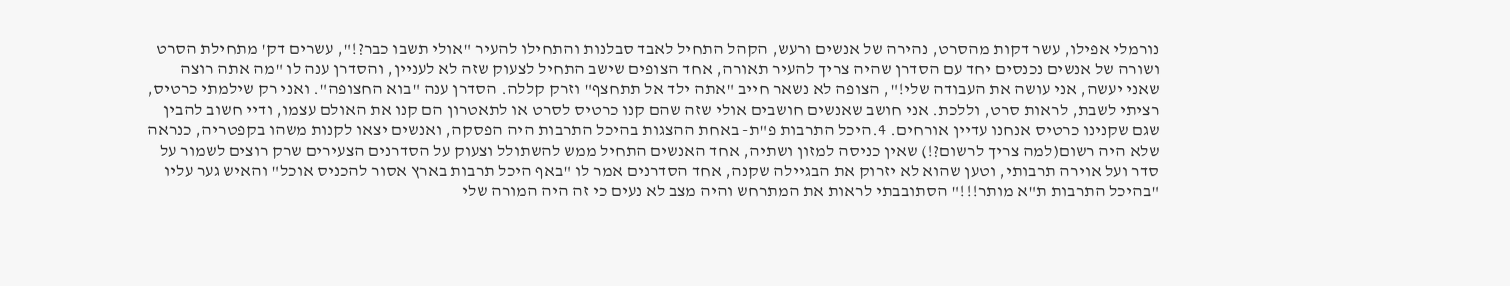נורמלי אפילו, עשר דקות מהסרט, נהירה של אנשים ורעש, הקהל התחיל לאבד סבלנות והתחילו להעיר "אולי תשבו כבר?!", עשרים דק' מתחילת הסרט ושורה של אנשים נכנסים יחד עם הסדרן שהיה צריך להעיר תאורה, אחד הצופים שישב התחיל לצעוק שזה לא לעניין, והסדרן ענה לו "מה אתה רוצה שאני יעשה, אני עושה את העבודה שלי!", הצופה לא נשאר חייב "אתה ילד אל תתחצף" וזרק קללה. הסדרן ענה "בוא החצופה". ואני רק שילמתי כרטיס, רציתי לשבת, לראות סרט, וללכת. אני חושב שאנשים חושבים אולי שזה שהם קנו כרטיס לסרט או לתאטרון הם קנו את האולם עצמו, ודיי חשוב להבין שגם שקנינו כרטיס אנחנו עדיין אורחים. 4.היכל התרבות פ"ת- באחת ההצגות בהיכל התרבות היה הפסקה, ואנשים יצאו לקנות משהו בקפטריה, כנראה שלא היה רשום(למה צריך לרשום?!) שאין כניסה למזון ושתיה, אחד האנשים התחיל ממש להשתולל וצעוק על הסדרנים הצעירים שרק רוצים לשמור על סדר ועל אוירה תרבותי, וטען שהוא לא יזרוק את הבגיילה שקנה, אחד הסדרנים אמר לו "באף היכל תרבות בארץ אסור להכניס אוכל" והאיש גער עליו "בהיכל התרבות ת"א מותר!!!" הסתובבתי לראות את המתרחש והיה מצב לא נעים כי זה היה המורה שלי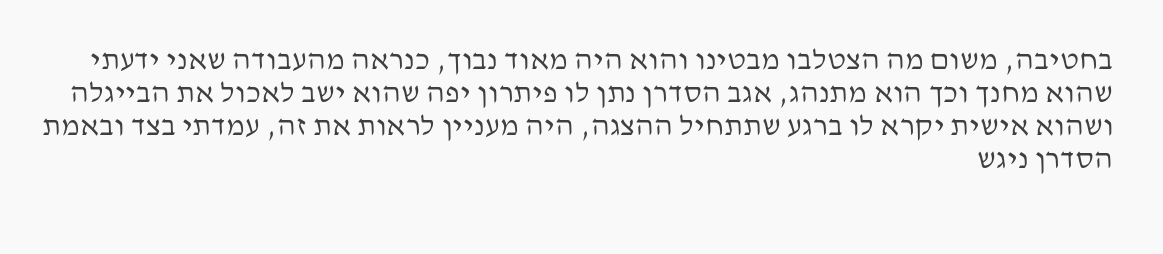בחטיבה, משום מה הצטלבו מבטינו והוא היה מאוד נבוך, כנראה מהעבודה שאני ידעתי שהוא מחנך וכך הוא מתנהג, אגב הסדרן נתן לו פיתרון יפה שהוא ישב לאכול את הבייגלה ושהוא אישית יקרא לו ברגע שתתחיל ההצגה, היה מעניין לראות את זה, עמדתי בצד ובאמת הסדרן ניגש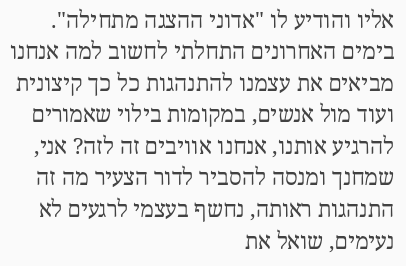אליו והודיע לו "אדוני ההצגה מתחילה". בימים האחרונים התחלתי לחשוב למה אנחנו מביאים את עצמנו להתנהגות כל כך קיצונית ועוד מול אנשים, במקומות בילוי שאמורים להרגיע אותנו, אנחנו אוויבים זה לזה? אני, שמחנך ומנסה להסביר לדור הצעיר מה זה התנהגות ראותה, נחשף בעצמי לרגעים לא נעימים, שואל את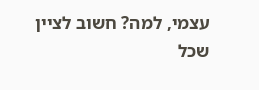עצמי, למה? חשוב לציין שכל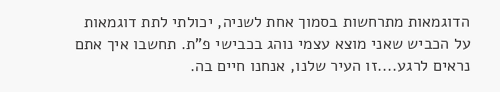הדוגמאות מתרחשות בסמוך אחת לשניה, יכולתי לתת דוגמאות על הכביש שאני מוצא עצמי נוהג בכבישי פ"ת. תחשבו איך אתם נראים לרגע....זו העיר שלנו, אנחנו חיים בה.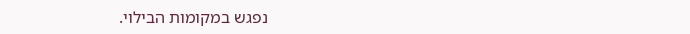נפגש במקומות הבילוי.